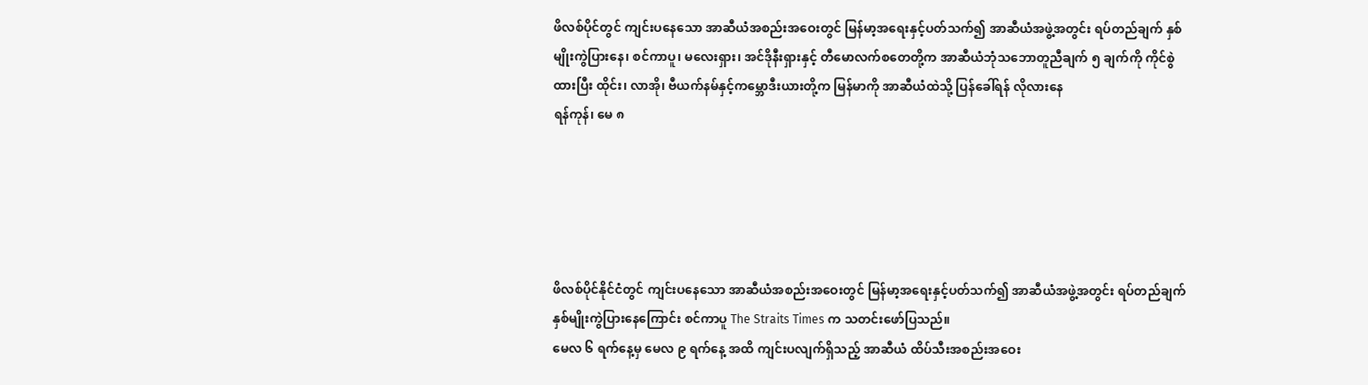ဖိလစ်ပိုင်တွင် ကျင်းပနေသော အာဆီယံအစည်းအဝေးတွင် မြန်မာ့အရေးနှင့်ပတ်သက်၍ အာဆီယံအဖွဲ့အတွင်း ရပ်တည်ချက် နှစ်မျိုးကွဲပြားနေ၊ စင်ကာပူ၊ မလေးရှား၊ အင်ဒိုနီးရှားနှင့် တီမောလက်စတေတို့က အာဆီယံဘုံသဘောတူညီချက် ၅ ချက်ကို ကိုင်စွဲထားပြီး ထိုင်း၊ လာအို၊ ဗီယက်နမ်နှင့်ကမ္ဘောဒီးယားတို့က မြန်မာကို အာဆီယံထဲသို့ ပြန်ခေါ်ရန် လိုလားနေ
ရန်ကုန်၊ မေ ၈





ဖိလစ်ပိုင်နိုင်ငံတွင် ကျင်းပနေသော အာဆီယံအစည်းအဝေးတွင် မြန်မာ့အရေးနှင့်ပတ်သက်၍ အာဆီယံအဖွဲ့အတွင်း ရပ်တည်ချက် နှစ်မျိုးကွဲပြားနေကြောင်း စင်ကာပူ The Straits Times က သတင်းဖော်ပြသည်။
မေလ ၆ ရက်နေ့မှ မေလ ၉ ရက်နေ့ အထိ ကျင်းပလျက်ရှိသည့် အာဆီယံ ထိပ်သီးအစည်းအဝေး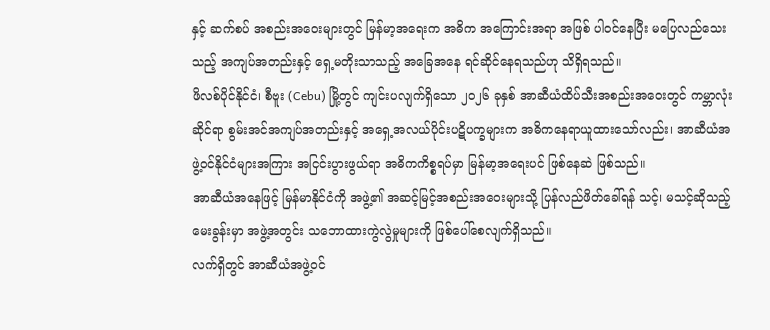နှင့် ဆက်စပ် အစည်းအဝေးများတွင် မြန်မာ့အရေးက အဓိက အကြောင်းအရာ အဖြစ် ပါဝင်နေပြီး မပြေလည်သေးသည့် အကျပ်အတည်းနှင့် ရှေ့မတိုးသာသည့် အခြေအနေ ရင်ဆိုင်နေရသည်ဟု သိရှိရသည်။
ဖိလစ်ပိုင်နိုင်ငံ၊ စီဗူး (Cebu) မြို့တွင် ကျင်းပလျက်ရှိသော ၂၀၂၆ ခုနှစ် အာဆီယံထိပ်သီးအစည်းအဝေးတွင် ကမ္ဘာလုံးဆိုင်ရာ စွမ်းအင်အကျပ်အတည်းနှင့် အရှေ့အလယ်ပိုင်းပဋိပက္ခများက အဓိကနေရာယူထားသော်လည်း၊ အာဆီယံအဖွဲ့ဝင်နိုင်ငံများအကြား အငြင်းပွားဖွယ်ရာ အဓိကကိစ္စရပ်မှာ မြန်မာ့အရေးပင် ဖြစ်နေဆဲ ဖြစ်သည်။
အာဆီယံအနေဖြင့် မြန်မာနိုင်ငံကို အဖွဲ့၏ အဆင့်မြင့်အစည်းအဝေးများသို့ ပြန်လည်ဖိတ်ခေါ်ရန် သင့်၊ မသင့်ဆိုသည့် မေးခွန်းမှာ အဖွဲ့အတွင်း သဘောထားကွဲလွဲမှုများကို ဖြစ်ပေါ်စေလျက်ရှိသည်။
လက်ရှိတွင် အာဆီယံအဖွဲ့ဝင်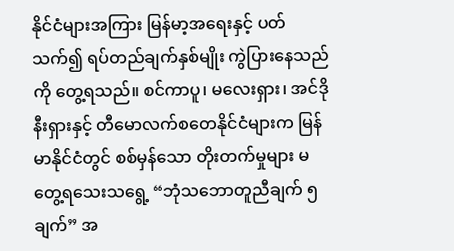နိုင်ငံများအကြား မြန်မာ့အရေးနှင့် ပတ်သက်၍ ရပ်တည်ချက်နှစ်မျိုး ကွဲပြားနေသည်ကို တွေ့ရသည်။ စင်ကာပူ၊ မလေးရှား၊ အင်ဒိုနီးရှားနှင့် တီမောလက်စတေနိုင်ငံများက မြန်မာနိုင်ငံတွင် စစ်မှန်သော တိုးတက်မှုများ မတွေ့ရသေးသရွေ့ “ဘုံသဘောတူညီချက် ၅ ချက်” အ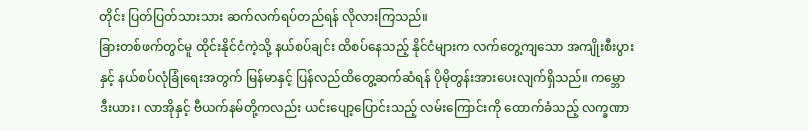တိုင်း ပြတ်ပြတ်သားသား ဆက်လက်ရပ်တည်ရန် လိုလားကြသည်။
ခြားတစ်ဖက်တွင်မူ ထိုင်းနိုင်ငံကဲ့သို့ နယ်စပ်ချင်း ထိစပ်နေသည့် နိုင်ငံများက လက်တွေ့ကျသော အကျိုးစီးပွားနှင့် နယ်စပ်လုံခြုံရေးအတွက် မြန်မာနှင့် ပြန်လည်ထိတွေ့ဆက်ဆံရန် ပိုမိုတွန်းအားပေးလျက်ရှိသည်။ ကမ္ဘောဒီးယား၊ လာအိုနှင့် ဗီယက်နမ်တို့ကလည်း ယင်းပျော့ပြောင်းသည့် လမ်းကြောင်းကို ထောက်ခံသည့် လက္ခဏာ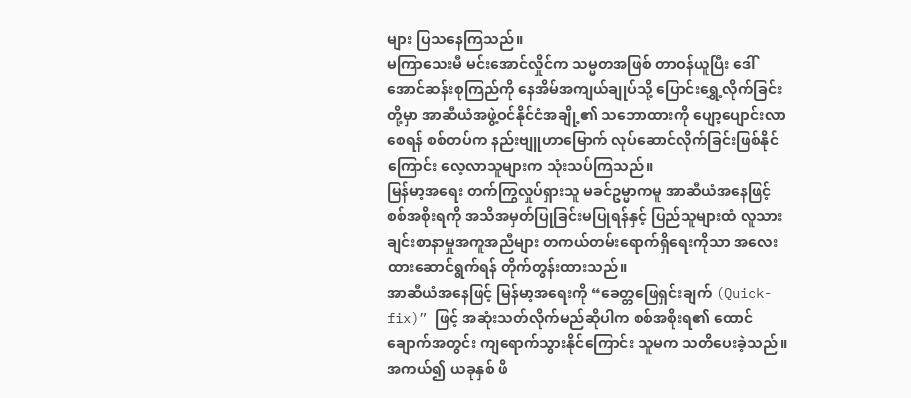များ ပြသနေကြသည်။
မကြာသေးမီ မင်းအောင်လှိုင်က သမ္မတအဖြစ် တာဝန်ယူပြီး ဒေါ်အောင်ဆန်းစုကြည်ကို နေအိမ်အကျယ်ချုပ်သို့ ပြောင်းရွှေ့လိုက်ခြင်းတို့မှာ အာဆီယံအဖွဲ့ဝင်နိုင်ငံအချို့၏ သဘောထားကို ပျော့ပျောင်းလာစေရန် စစ်တပ်က နည်းဗျူဟာမြောက် လုပ်ဆောင်လိုက်ခြင်းဖြစ်နိုင်ကြောင်း လေ့လာသူများက သုံးသပ်ကြသည်။
မြန်မာ့အရေး တက်ကြွလှုပ်ရှားသူ မခင်ဥမ္မာကမူ အာဆီယံအနေဖြင့် စစ်အစိုးရကို အသိအမှတ်ပြုခြင်းမပြုရန်နှင့် ပြည်သူများထံ လူသားချင်းစာနာမှုအကူအညီများ တကယ်တမ်းရောက်ရှိရေးကိုသာ အလေးထားဆောင်ရွက်ရန် တိုက်တွန်းထားသည်။
အာဆီယံအနေဖြင့် မြန်မာ့အရေးကို “ခေတ္တဖြေရှင်းချက် (Quick-fix)” ဖြင့် အဆုံးသတ်လိုက်မည်ဆိုပါက စစ်အစိုးရ၏ ထောင်ချောက်အတွင်း ကျရောက်သွားနိုင်ကြောင်း သူမက သတိပေးခဲ့သည်။
အကယ်၍ ယခုနှစ် ဖိ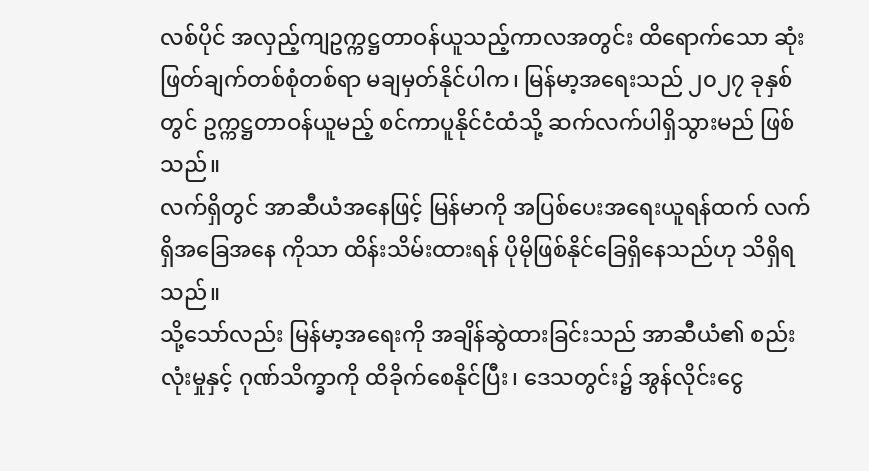လစ်ပိုင် အလှည့်ကျဥက္ကဋ္ဌတာဝန်ယူသည့်ကာလအတွင်း ထိရောက်သော ဆုံးဖြတ်ချက်တစ်စုံတစ်ရာ မချမှတ်နိုင်ပါက၊ မြန်မာ့အရေးသည် ၂၀၂၇ ခုနှစ်တွင် ဥက္ကဋ္ဌတာဝန်ယူမည့် စင်ကာပူနိုင်ငံထံသို့ ဆက်လက်ပါရှိသွားမည် ဖြစ်သည်။
လက်ရှိတွင် အာဆီယံအနေဖြင့် မြန်မာကို အပြစ်ပေးအရေးယူရန်ထက် လက်ရှိအခြေအနေ ကိုသာ ထိန်းသိမ်းထားရန် ပိုမိုဖြစ်နိုင်ခြေရှိနေသည်ဟု သိရှိရသည်။
သို့သော်လည်း မြန်မာ့အရေးကို အချိန်ဆွဲထားခြင်းသည် အာဆီယံ၏ စည်းလုံးမှုနှင့် ဂုဏ်သိက္ခာကို ထိခိုက်စေနိုင်ပြီး၊ ဒေသတွင်း၌ အွန်လိုင်းငွေ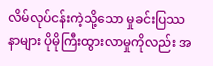လိမ်လုပ်ငန်းကဲ့သို့သော မှုခင်းပြဿနာများ ပိုမိုကြီးထွားလာမှုကိုလည်း အ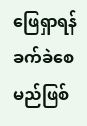ဖြေရှာရန် ခက်ခဲစေမည်ဖြစ်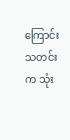ကြောင်း သတင်းက သုံး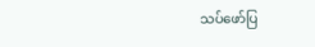သပ်ဖော်ပြ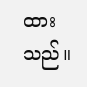ထားသည်။